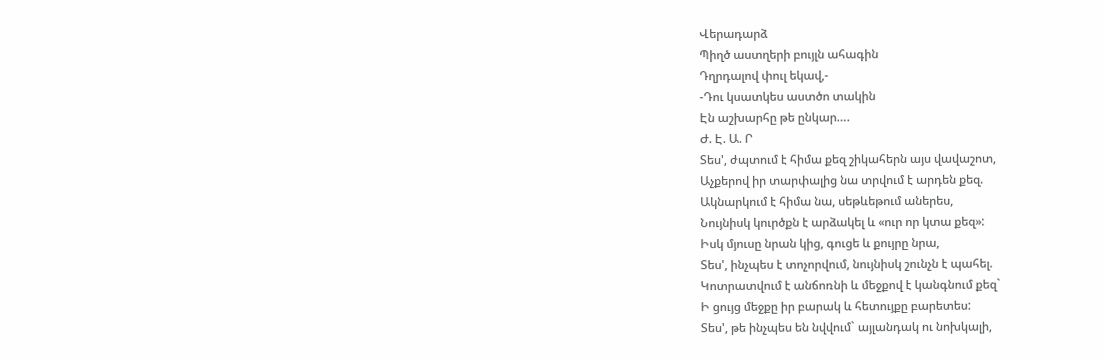Վերադարձ
Պիղծ աստղերի բույլն ահագին
Դղրդալով փուլ եկավ,-
-Դու կսատկես աստծո տակին
Էն աշխարհը թե ընկար….
Ժ. Է. Ա. Ր
Տես', ժպտում է հիմա քեզ շիկահերն այս վավաշոտ,
Աչքերով իր տարփալից նա տրվում է արդեն քեզ.
Ակնարկում է հիմա նա, սեթևեթում աներես,
Նույնիսկ կուրծքն է արձակել և «ուր որ կտա քեզ»:
Իսկ մյուսը նրան կից, գուցե և քույրը նրա,
Տես', ինչպես է տոչորվում, նույնիսկ շունչն է պահել.
Կոտրատվում է անճոռնի և մեջքով է կանգնում քեզ`
Ի ցույց մեջքը իր բարակ և հետույքը բարետես:
Տես', թե ինչպես են նվվում` այլանդակ ու նոխկալի,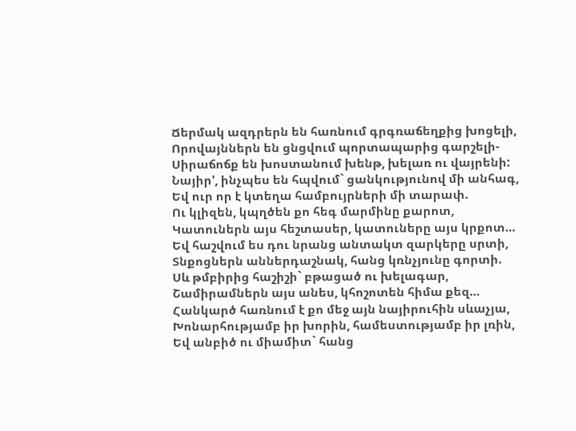Ճերմակ ազդրերն են հառնում գրգռաճեղքից խոցելի,
Որովայններն են ցնցվում պորտապարից գարշելի-
Սիրաճոճք են խոստանում խենթ, խելառ ու վայրենի:
Նայիր', ինչպես են հպվում` ցանկությունով մի անհագ,
Եվ ուր որ է կտեղա համբույրների մի տարափ.
Ու կլիզեն, կպղծեն քո հեգ մարմինը քարոտ,
Կատուներն այս հեշտասեր, կատուները այս կրքոտ…
Եվ հաշվում ես դու նրանց անտակտ զարկերը սրտի,
Տնքոցներն աններդաշնակ, հանց կռնչյունը գորտի.
Սև թմբիրից հաշիշի` բթացած ու խելագար,
Շամիրամներն այս անես, կհոշոտեն հիմա քեզ…
Հանկարծ հառնում է քո մեջ այն նայիրուհին սևաչյա,
Խոնարհությամբ իր խորին, համեստությամբ իր լռին,
Եվ անբիծ ու միամիտ` հանց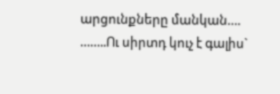արցունքները մանկան….
……..Ու սիրտդ կուչ է գալիս`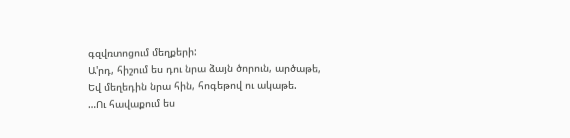գզվռտոցում մեղքերի:
Ա'րդ, հիշում ես դու նրա ձայն ծորուն, արծաթե,
Եվ մեղեդին նրա հին, հոգեթով ու ակաթե.
…Ու հավաքում ես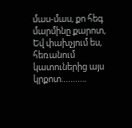մաս-մաս, քո հեգ մարմինը քարոտ,
Եվ փախչյում ես, հեռանում կատուներից այս կրքոտ………..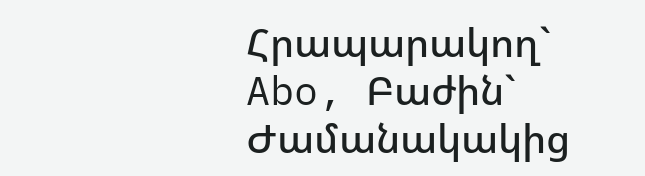Հրապարակող` Abo, Բաժին` Ժամանակակից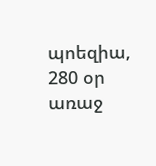պոեզիա, 280 օր առաջ